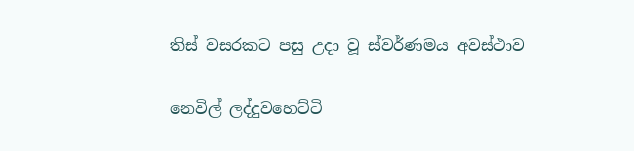තිස්‌ වසරකට පසු උදා වූ ස්‌වර්ණමය අවස්‌ථාව

නෙවිල් ලද්දුවහෙට්‌ටි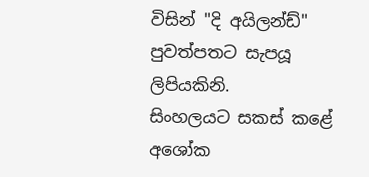විසින් "දි අයිලන්ඩ්"
පුවත්පතට සැපයූ ලිපියකිනි.
සිංහලයට සකස්‌ කළේ  අශෝක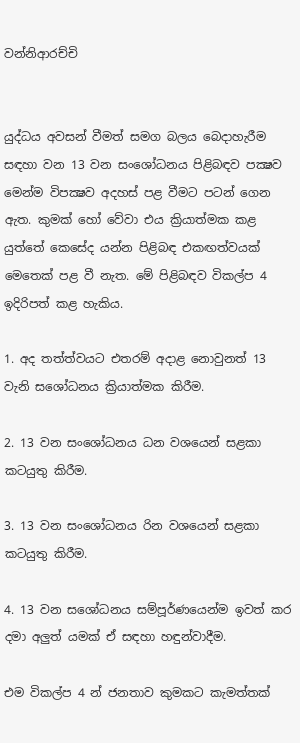වන්නිආරච්චි


යුද්ධය අවසන් වීමත් සමග බලය බෙදාහැරීම සඳහා වන 13 වන සංශෝධනය පිළිබඳව පක්‍ෂව මෙන්ම විපක්‍ෂව අදහස්‌ පළ වීමට පටන් ගෙන ඇත. කුමක්‌ හෝ වේවා එය ක්‍රියාත්මක කළ යුත්තේ කෙසේද යන්න පිළිබඳ එකඟත්වයක්‌ මෙතෙක්‌ පළ වී නැත. මේ පිළිබඳව විකල්ප 4 ඉදිරිපත් කළ හැකිය.

1. අද තත්ත්වයට එතරම් අදාළ නොවුනත් 13 වැනි සශෝධනය ක්‍රියාත්මක කිරීම.

2. 13 වන සංශෝධනය ධන වශයෙන් සළකා කටයුතු කිරීම.

3. 13 වන සංශෝධනය රින වශයෙන් සළකා කටයුතු කිරීම.

4. 13 වන සශෝධනය සම්පූර්ණයෙන්ම ඉවත් කර දමා අලුත් යමක්‌ ඒ සඳහා හඳුන්වාදීම.

එම විකල්ප 4 න් ජනතාව කුමකට කැමත්තක්‌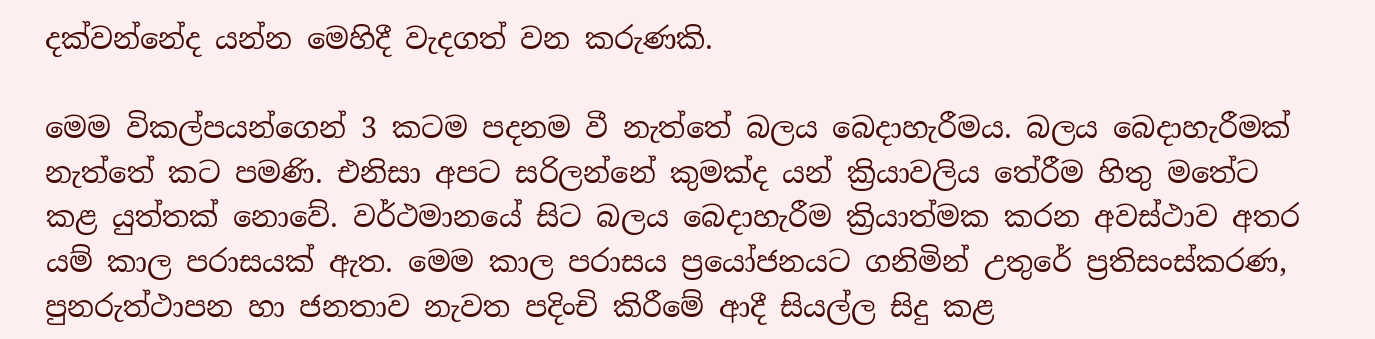දක්‌වන්නේද යන්න මෙහිදී වැදගත් වන කරුණකි.

මෙම විකල්පයන්ගෙන් 3 කටම පදනම වී නැත්තේ බලය බෙදාහැරීමය. බලය බෙදාහැරීමක්‌ නැත්තේ කට පමණි. එනිසා අපට සරිලන්නේ කුමක්‌ද යන් ක්‍රියාවලිය තේරීම හිතු මතේට කළ යුත්තක්‌ නොවේ. වර්ථමානයේ සිට බලය බෙදාහැරීම ක්‍රියාත්මක කරන අවස්‌ථාව අතර යම් කාල පරාසයක්‌ ඇත. මෙම කාල පරාසය ප්‍රයෝජනයට ගනිමින් උතුරේ ප්‍රතිසංස්‌කරණ, පුනරුත්ථාපන හා ජනතාව නැවත පදිංචි කිරීමේ ආදී සියල්ල සිදු කළ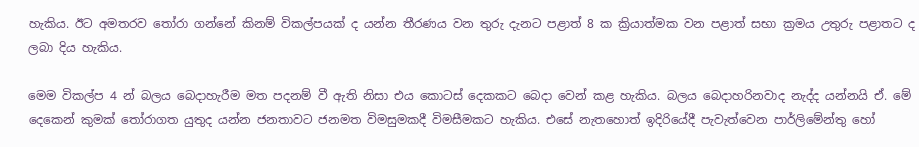හැකිය. ඊට අමතරව තෝරා ගන්නේ කිනම් විකල්පයක්‌ ද යන්න තීරණය වන තුරු දැනට පළාත් 8 ක ක්‍රියාත්මක වන පළාත් සභා ක්‍රමය උතුරු පළාතට ද ලබා දිය හැකිය.

මෙම විකල්ප 4 න් බලය බෙදාහැරීම මත පදනම් වී ඇති නිසා එය කොටස්‌ දෙකකට බෙදා වෙන් කළ හැකිය. බලය බෙදාහරිනවාද නැද්ද යන්නයි ඒ. මේ දෙකෙන් කුමක්‌ තෝරාගත යුතුද යන්න ජනතාවට ජනමත විමසුමකදී විමසීමකට හැකිය. එසේ නැතහොත් ඉදිරියේදී පැවැත්වෙන පාර්ලිමේන්තු හෝ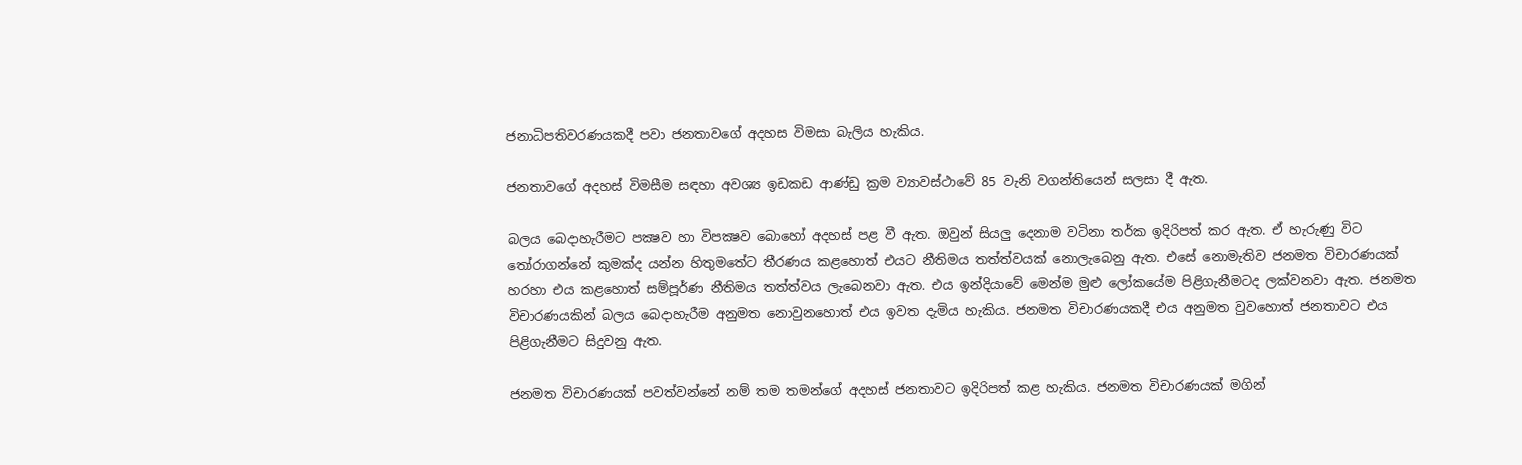ජනාධිපතිවරණයකදී පවා ජනතාවගේ අදහස විමසා බැලිය හැකිය.

ජනතාවගේ අදහස්‌ විමසීම සඳහා අවශ්‍ය ඉඩකඩ ආණ්‌ඩු ක්‍රම ව්‍යාවස්‌ථාවේ 85 වැනි වගන්තියෙන් සලසා දී ඇත.

බලය බෙදාහැරීමට පක්‍ෂව හා විපක්‍ෂව බොහෝ අදහස්‌ පළ වී ඇත. ඔවුන් සියලු දෙනාම වටිනා තර්ක ඉදිරිපත් කර ඇත. ඒ හැරුණු විට තෝරාගන්නේ කුමක්‌ද යන්න හිතුමතේට තීරණය කළහොත් එයට නීතිමය තත්ත්වයක්‌ නොලැබෙනු ඇත. එසේ නොමැතිව ජනමත විචාරණයක්‌ හරහා එය කළහොත් සම්පූර්ණ නීතිමය තත්ත්වය ලැබෙනවා ඇත. එය ඉන්දියාවේ මෙන්ම මුළු ලෝකයේම පිළිගැනීමටද ලක්‌වනවා ඇත. ජනමත විචාරණයකින් බලය බෙදාහැරීම අනුමත නොවුනහොත් එය ඉවත දැමිය හැකිය. ජනමත විචාරණයකදී එය අනුමත වුවහොත් ජනතාවට එය පිළිගැනීමට සිදුවනු ඇත.

ජනමත විචාරණයක්‌ පවත්වන්නේ නම් තම තමන්ගේ අදහස්‌ ජනතාවට ඉදිරිපත් කළ හැකිය. ජනමත විචාරණයක්‌ මගින්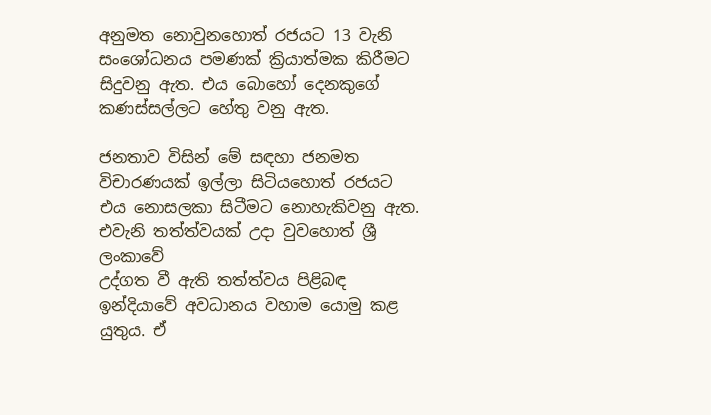අනුමත නොවුනහොත් රජයට 13 වැනි සංශෝධනය පමණක්‌ ක්‍රියාත්මක කිරීමට සිදුවනු ඇත. එය බොහෝ දෙනකුගේ කණස්‌සල්ලට හේතු වනු ඇත.

ජනතාව විසින් මේ සඳහා ජනමත විචාරණයක්‌ ඉල්ලා සිටියහොත් රජයට එය නොසලකා සිටීමට නොහැකිවනු ඇත. එවැනි තත්ත්වයක්‌ උදා වුවහොත් ශ්‍රී ලංකාවේ
උද්ගත වී ඇති තත්ත්වය පිළිබඳ ඉන්දියාවේ අවධානය වහාම යොමු කළ යුතුය. ඒ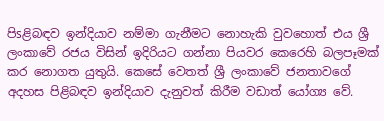පිsළිබඳව ඉන්දියාව නම්මා ගැනීමට නොහැකි වුවහොත් එය ශ්‍රී ලංකාවේ රජය විසින් ඉදිරියට ගන්නා පියවර කෙරෙහි බලපෑමක්‌ කර නොගත යුතුයි. කෙසේ වෙතත් ශ්‍රී ලංකාවේ ජනතාවගේ අදහස පිළිබඳව ඉන්දියාව දැනුවත් කිරීම වඩාත් යෝග්‍ය වේ.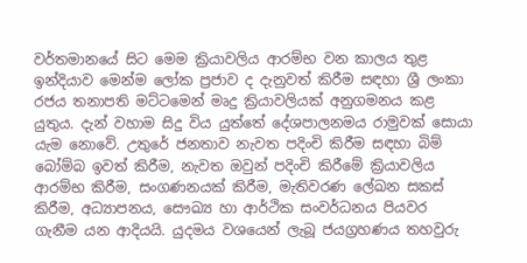වර්තමානයේ සිට මෙම ක්‍රියාවලිය ආරම්භ වන කාලය තුළ ඉන්දියාව මෙන්ම ලෝක ප්‍රජාව ද දැනුවත් කිරීම සඳහා ශ්‍රී ලංකා රජය තනාපති මට්‌ටමෙන් මෘදු ක්‍රියාවලියක්‌ අනුගමනය කළ යුතුය. දැන් වහාම සිදු විය යුත්තේ දේශපාලනමය රාමුවක්‌ සොයා යැම නොවේ. උතුරේ ජනතාව නැවත පදිංචි කිරීම සඳහා බිම් බෝම්බ ඉවත් කිරීම, නැවත ඔවුන් පදිංචි කිරීමේ ක්‍රියාවලිය ආරම්භ කිරීම, සංගණනයක්‌ කිරීම, මැතිවරණ ලේඛන සකස්‌ කිරීම, අධ්‍යාපනය, සෞඛ්‍ය හා ආර්ථික සංවර්ධනය පියවර ගැනීම යන ආදියයි. යුදමය වශයෙන් ලැබූ ජයග්‍රහණය තහවුරු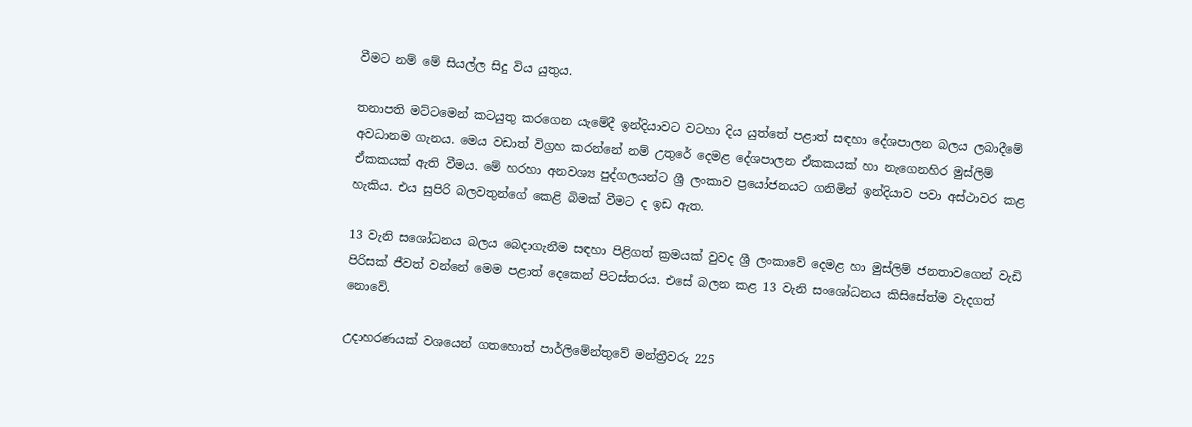වීමට නම් මේ සියල්ල සිදු විය යුතුය.

තනාපති මට්‌ටමෙන් කටයුතු කරගෙන යැමේදී ඉන්දියාවට වටහා දිය යුත්තේ පළාත් සඳහා දේශපාලන බලය ලබාදීමේ අවධානම ගැනය. මෙය වඩාත් විග්‍රහ කරන්නේ නම් උතුරේ දෙමළ දේශපාලන ඒකකයක්‌ හා නැගෙනහිර මුස්‌ලිම් ඒකකයක්‌ ඇති වීමය. මේ හරහා අනවශ්‍ය පුද්ගලයන්ට ශ්‍රී ලංකාව ප්‍රයෝජනයට ගනිමින් ඉන්දියාව පවා අස්‌ථාවර කළ හැකිය. එය සුපිරි බලවතුන්ගේ කෙළි බිමක්‌ වීමට ද ඉඩ ඇත.

13 වැනි සශෝධනය බලය බෙදාගැනීම සඳහා පිළිගත් ක්‍රමයක්‌ වුවද ශ්‍රී ලංකාවේ දෙමළ හා මුස්‌ලිම් ජනතාවගෙන් වැඩි පිරිසක්‌ ජීවත් වන්නේ මෙම පළාත් දෙකෙන් පිටස්‌තරය. එසේ බලන කළ 13 වැනි සංශෝධනය කිසිසේත්ම වැදගත් නොවේ.

උදාහරණයක්‌ වශයෙන් ගතහොත් පාර්ලිමේන්තුවේ මන්ත්‍රීවරු 225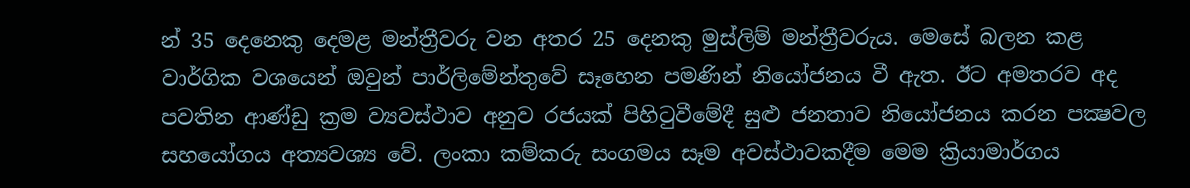න් 35 දෙනෙකු දෙමළ මන්ත්‍රීවරු වන අතර 25 දෙනකු මුස්‌ලිම් මන්ත්‍රීවරුය. මෙසේ බලන කළ වාර්ගික වශයෙන් ඔවුන් පාර්ලිමේන්තුවේ සෑහෙන පමණින් නියෝජනය වී ඇත. ඊට අමතරව අද පවතින ආණ්‌ඩු ක්‍රම ව්‍යවස්‌ථාව අනුව රජයක්‌ පිහිටුවීමේදී සුළු ජනතාව නියෝජනය කරන පක්‍ෂවල සහයෝගය අත්‍යවශ්‍ය වේ. ලංකා කම්කරු සංගමය සෑම අවස්‌ථාවකදීම මෙම ක්‍රියාමාර්ගය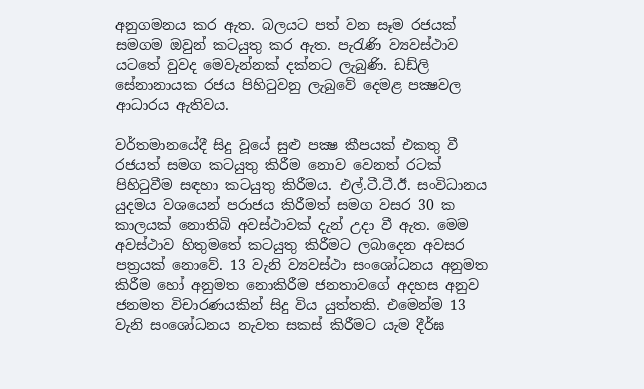අනුගමනය කර ඇත. බලයට පත් වන සෑම රජයක්‌ සමගම ඔවුන් කටයුතු කර ඇත. පැරැණි ව්‍යවස්‌ථාව යටතේ වුවද මෙවැන්නක්‌ දක්‌නට ලැබුණි. ඩඩ්ලි සේනානායක රජය පිහිටුවනු ලැබුවේ දෙමළ පක්‍ෂවල ආධාරය ඇතිවය.

වර්තමානයේදී සිදු වූයේ සුළු පක්‍ෂ කීපයක්‌ එකතු වී රජයත් සමග කටයුතු කිරීම නොව වෙනත් රටක්‌ පිහිටුවීම සඳහා කටයුතු කිරීමය. එල්.ටී.ටී.ඊ. සංවිධානය යුදමය වශයෙන් පරාජය කිරීමත් සමග වසර 30 ක කාලයක්‌ නොතිබි අවස්‌ථාවක්‌ දැන් උදා වී ඇත. මෙම අවස්‌ථාව හිතුමතේ කටයුතු කිරීමට ලබාදෙන අවසර පත්‍රයක්‌ නොවේ. 13 වැනි ව්‍යවස්‌ථා සංශෝධනය අනුමත කිරීම හෝ අනුමත නොකිරීම ජනතාවගේ අදහස අනුව ජනමත විචාරණයකින් සිදු විය යුත්තකි. එමෙන්ම 13 වැනි සංශෝධනය නැවත සකස්‌ කිරීමට යැම දීර්ඝ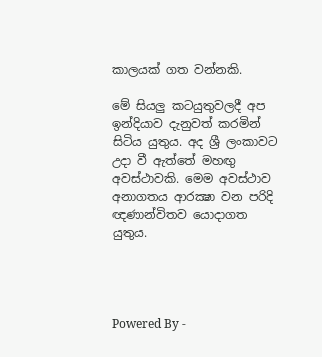කාලයක්‌ ගත වන්නකි.

මේ සියලු කටයුතුවලදී අප ඉන්දියාව දැනුවත් කරමින් සිටිය යුතුය. අද ශ්‍රී ලංකාවට උදා වී ඇත්තේ මහඟු අවස්‌ථාවකි. මෙම අවස්‌ථාව අනාගතය ආරක්‍ෂා වන පරිදි ඥණාන්විතව යොදාගත යුතුය.




Powered By -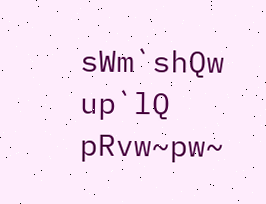sWm`shQw up`lQ pRvw~pw~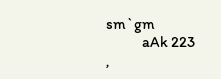sm`gm
            aAk 223 ,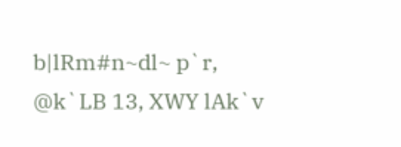b|lRm#n~dl~ p`r, @k`LB 13, XWY lAk`v